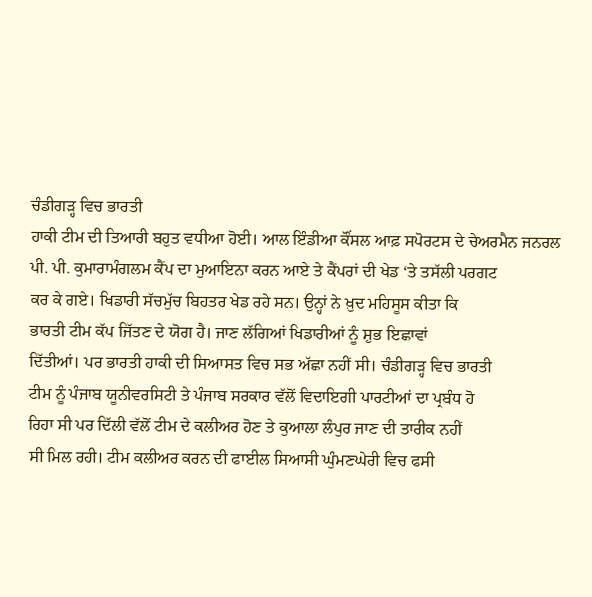ਚੰਡੀਗੜ੍ਹ ਵਿਚ ਭਾਰਤੀ
ਹਾਕੀ ਟੀਮ ਦੀ ਤਿਆਰੀ ਬਹੁਤ ਵਧੀਆ ਹੋਈ। ਆਲ ਇੰਡੀਆ ਕੌਂਸਲ ਆਫ਼ ਸਪੋਰਟਸ ਦੇ ਚੇਅਰਮੈਨ ਜਨਰਲ
ਪੀ. ਪੀ. ਕੁਮਾਰਾਮੰਗਲਮ ਕੈਂਪ ਦਾ ਮੁਆਇਨਾ ਕਰਨ ਆਏ ਤੇ ਕੈਂਪਰਾਂ ਦੀ ਖੇਡ ‘ਤੇ ਤਸੱਲੀ ਪਰਗਟ
ਕਰ ਕੇ ਗਏ। ਖਿਡਾਰੀ ਸੱਚਮੁੱਚ ਬਿਹਤਰ ਖੇਡ ਰਹੇ ਸਨ। ਉਨ੍ਹਾਂ ਨੇ ਖ਼ੁਦ ਮਹਿਸੂਸ ਕੀਤਾ ਕਿ
ਭਾਰਤੀ ਟੀਮ ਕੱਪ ਜਿੱਤਣ ਦੇ ਯੋਗ ਹੈ। ਜਾਣ ਲੱਗਿਆਂ ਖਿਡਾਰੀਆਂ ਨੂੰ ਸ਼ੁਭ ਇਛਾਵਾਂ
ਦਿੱਤੀਆਂ। ਪਰ ਭਾਰਤੀ ਹਾਕੀ ਦੀ ਸਿਆਸਤ ਵਿਚ ਸਭ ਅੱਛਾ ਨਹੀਂ ਸੀ। ਚੰਡੀਗੜ੍ਹ ਵਿਚ ਭਾਰਤੀ
ਟੀਮ ਨੂੰ ਪੰਜਾਬ ਯੂਨੀਵਰਸਿਟੀ ਤੇ ਪੰਜਾਬ ਸਰਕਾਰ ਵੱਲੋਂ ਵਿਦਾਇਗੀ ਪਾਰਟੀਆਂ ਦਾ ਪ੍ਰਬੰਧ ਹੋ
ਰਿਹਾ ਸੀ ਪਰ ਦਿੱਲੀ ਵੱਲੋਂ ਟੀਮ ਦੇ ਕਲੀਅਰ ਹੋਣ ਤੇ ਕੁਆਲਾ ਲੰਪੁਰ ਜਾਣ ਦੀ ਤਾਰੀਕ ਨਹੀਂ
ਸੀ ਮਿਲ ਰਹੀ। ਟੀਮ ਕਲੀਅਰ ਕਰਨ ਦੀ ਫਾਈਲ ਸਿਆਸੀ ਘੁੰਮਣਘੇਰੀ ਵਿਚ ਫਸੀ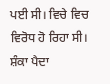ਪਈ ਸੀ। ਵਿਚੇ ਵਿਚ
ਵਿਰੋਧ ਹੋ ਰਿਹਾ ਸੀ। ਸ਼ੰਕਾ ਪੈਦਾ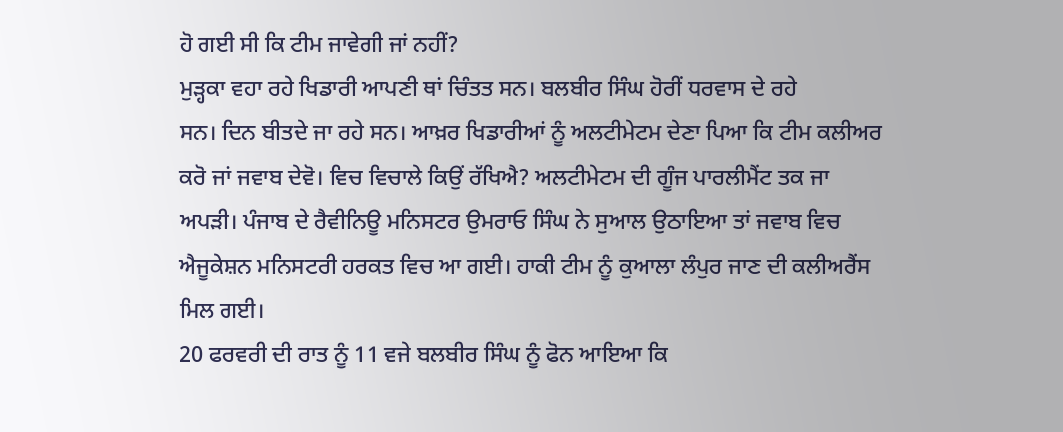ਹੋ ਗਈ ਸੀ ਕਿ ਟੀਮ ਜਾਵੇਗੀ ਜਾਂ ਨਹੀਂ?
ਮੁੜ੍ਹਕਾ ਵਹਾ ਰਹੇ ਖਿਡਾਰੀ ਆਪਣੀ ਥਾਂ ਚਿੰਤਤ ਸਨ। ਬਲਬੀਰ ਸਿੰਘ ਹੋਰੀਂ ਧਰਵਾਸ ਦੇ ਰਹੇ
ਸਨ। ਦਿਨ ਬੀਤਦੇ ਜਾ ਰਹੇ ਸਨ। ਆਖ਼ਰ ਖਿਡਾਰੀਆਂ ਨੂੰ ਅਲਟੀਮੇਟਮ ਦੇਣਾ ਪਿਆ ਕਿ ਟੀਮ ਕਲੀਅਰ
ਕਰੋ ਜਾਂ ਜਵਾਬ ਦੇਵੋ। ਵਿਚ ਵਿਚਾਲੇ ਕਿਉਂ ਰੱਖਿਐ? ਅਲਟੀਮੇਟਮ ਦੀ ਗੂੰਜ ਪਾਰਲੀਮੈਂਟ ਤਕ ਜਾ
ਅਪੜੀ। ਪੰਜਾਬ ਦੇ ਰੈਵੀਨਿਊ ਮਨਿਸਟਰ ਉਮਰਾਓ ਸਿੰਘ ਨੇ ਸੁਆਲ ਉਠਾਇਆ ਤਾਂ ਜਵਾਬ ਵਿਚ
ਐਜੂਕੇਸ਼ਨ ਮਨਿਸਟਰੀ ਹਰਕਤ ਵਿਚ ਆ ਗਈ। ਹਾਕੀ ਟੀਮ ਨੂੰ ਕੁਆਲਾ ਲੰਪੁਰ ਜਾਣ ਦੀ ਕਲੀਅਰੈਂਸ
ਮਿਲ ਗਈ।
20 ਫਰਵਰੀ ਦੀ ਰਾਤ ਨੂੰ 11 ਵਜੇ ਬਲਬੀਰ ਸਿੰਘ ਨੂੰ ਫੋਨ ਆਇਆ ਕਿ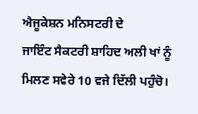ਐਜੂਕੇਸ਼ਨ ਮਨਿਸਟਰੀ ਦੇ
ਜਾਇੰਟ ਸੈਕਟਰੀ ਸ਼ਾਹਿਦ ਅਲੀ ਖਾਂ ਨੂੰ ਮਿਲਣ ਸਵੇਰੇ 10 ਵਜੇ ਦਿੱਲੀ ਪਹੁੰਚੋ।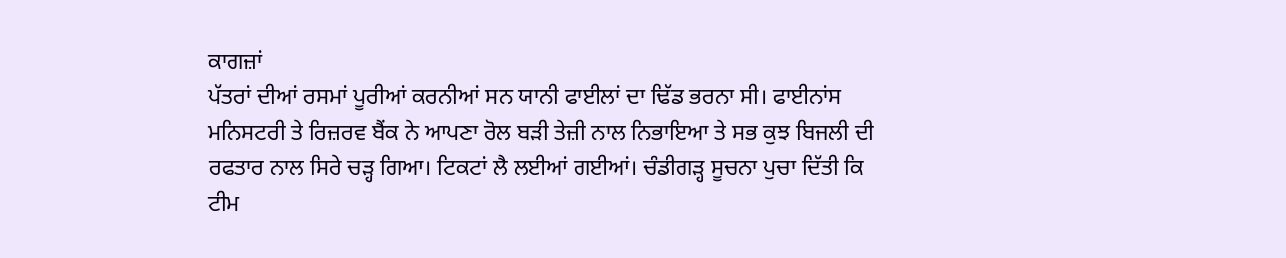ਕਾਗਜ਼ਾਂ
ਪੱਤਰਾਂ ਦੀਆਂ ਰਸਮਾਂ ਪੂਰੀਆਂ ਕਰਨੀਆਂ ਸਨ ਯਾਨੀ ਫਾਈਲਾਂ ਦਾ ਢਿੱਡ ਭਰਨਾ ਸੀ। ਫਾਈਨਾਂਸ
ਮਨਿਸਟਰੀ ਤੇ ਰਿਜ਼ਰਵ ਬੈਂਕ ਨੇ ਆਪਣਾ ਰੋਲ ਬੜੀ ਤੇਜ਼ੀ ਨਾਲ ਨਿਭਾਇਆ ਤੇ ਸਭ ਕੁਝ ਬਿਜਲੀ ਦੀ
ਰਫਤਾਰ ਨਾਲ ਸਿਰੇ ਚੜ੍ਹ ਗਿਆ। ਟਿਕਟਾਂ ਲੈ ਲਈਆਂ ਗਈਆਂ। ਚੰਡੀਗੜ੍ਹ ਸੂਚਨਾ ਪੁਚਾ ਦਿੱਤੀ ਕਿ
ਟੀਮ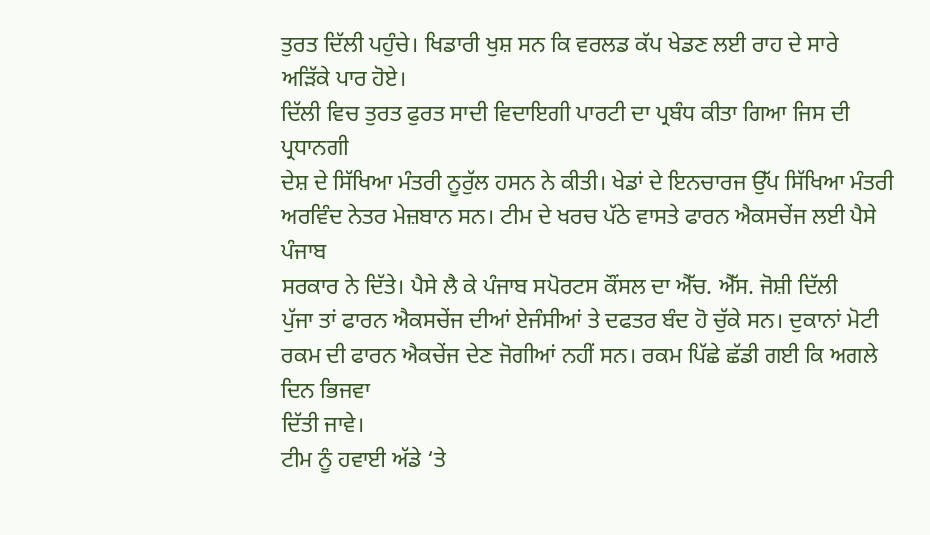ਤੁਰਤ ਦਿੱਲੀ ਪਹੁੰਚੇ। ਖਿਡਾਰੀ ਖੁਸ਼ ਸਨ ਕਿ ਵਰਲਡ ਕੱਪ ਖੇਡਣ ਲਈ ਰਾਹ ਦੇ ਸਾਰੇ
ਅੜਿੱਕੇ ਪਾਰ ਹੋਏ।
ਦਿੱਲੀ ਵਿਚ ਤੁਰਤ ਫੁਰਤ ਸਾਦੀ ਵਿਦਾਇਗੀ ਪਾਰਟੀ ਦਾ ਪ੍ਰਬੰਧ ਕੀਤਾ ਗਿਆ ਜਿਸ ਦੀ ਪ੍ਰਧਾਨਗੀ
ਦੇਸ਼ ਦੇ ਸਿੱਖਿਆ ਮੰਤਰੀ ਨੂਰੁੱਲ ਹਸਨ ਨੇ ਕੀਤੀ। ਖੇਡਾਂ ਦੇ ਇਨਚਾਰਜ ਉੱਪ ਸਿੱਖਿਆ ਮੰਤਰੀ
ਅਰਵਿੰਦ ਨੇਤਰ ਮੇਜ਼ਬਾਨ ਸਨ। ਟੀਮ ਦੇ ਖਰਚ ਪੱਠੇ ਵਾਸਤੇ ਫਾਰਨ ਐਕਸਚੇਂਜ ਲਈ ਪੈਸੇ ਪੰਜਾਬ
ਸਰਕਾਰ ਨੇ ਦਿੱਤੇ। ਪੈਸੇ ਲੈ ਕੇ ਪੰਜਾਬ ਸਪੋਰਟਸ ਕੌਂਸਲ ਦਾ ਐੱਚ. ਐੱਸ. ਜੋਸ਼ੀ ਦਿੱਲੀ
ਪੁੱਜਾ ਤਾਂ ਫਾਰਨ ਐਕਸਚੇਂਜ ਦੀਆਂ ਏਜੰਸੀਆਂ ਤੇ ਦਫਤਰ ਬੰਦ ਹੋ ਚੁੱਕੇ ਸਨ। ਦੁਕਾਨਾਂ ਮੋਟੀ
ਰਕਮ ਦੀ ਫਾਰਨ ਐਕਚੇਂਜ ਦੇਣ ਜੋਗੀਆਂ ਨਹੀਂ ਸਨ। ਰਕਮ ਪਿੱਛੇ ਛੱਡੀ ਗਈ ਕਿ ਅਗਲੇ ਦਿਨ ਭਿਜਵਾ
ਦਿੱਤੀ ਜਾਵੇ।
ਟੀਮ ਨੂੰ ਹਵਾਈ ਅੱਡੇ ‘ਤੇ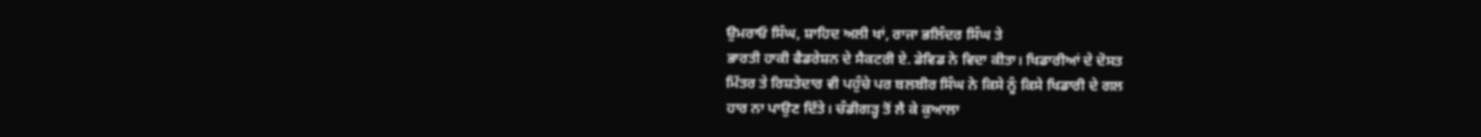ਉਮਰਾਓ ਸਿੰਘ, ਸ਼ਾਹਿਦ ਅਲੀ ਖਾਂ, ਰਾਜਾ ਭਲਿੰਦਰ ਸਿੰਘ ਤੇ
ਭਾਰਤੀ ਹਾਕੀ ਫੈਡਰੇਸ਼ਨ ਦੇ ਸੈਕਟਰੀ ਏ. ਡੇਵਿਡ ਨੇ ਵਿਦਾ ਕੀਤਾ। ਖਿਡਾਰੀਆਂ ਦੇ ਦੋਸਤ
ਮਿੱਤਰ ਤੇ ਰਿਸ਼ਤੇਦਾਰ ਵੀ ਪਹੁੰਚੇ ਪਰ ਬਲਬੀਰ ਸਿੰਘ ਨੇ ਕਿਸੇ ਨੂੰ ਕਿਸੇ ਖਿਡਾਰੀ ਦੇ ਗਲ
ਹਾਰ ਨਾ ਪਾਉਣ ਦਿੱਤੇ। ਚੰਡੀਗੜ੍ਹ ਤੋਂ ਲੈ ਕੇ ਕੁਆਲਾ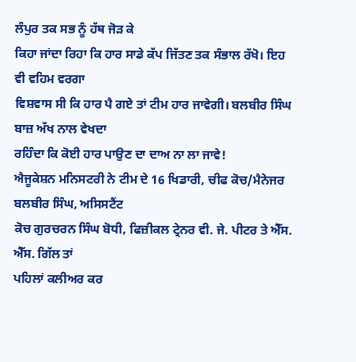ਲੰਪੁਰ ਤਕ ਸਭ ਨੂੰ ਹੱਥ ਜੋੜ ਕੇ
ਕਿਹਾ ਜਾਂਦਾ ਰਿਹਾ ਕਿ ਹਾਰ ਸਾਡੇ ਕੱਪ ਜਿੱਤਣ ਤਕ ਸੰਭਾਲ ਰੱਖੋ। ਇਹ ਵੀ ਵਹਿਮ ਵਰਗਾ
ਵਿਸ਼ਵਾਸ ਸੀ ਕਿ ਹਾਰ ਪੈ ਗਏ ਤਾਂ ਟੀਮ ਹਾਰ ਜਾਵੇਗੀ। ਬਲਬੀਰ ਸਿੰਘ ਬਾਜ਼ ਅੱਖ ਨਾਲ ਵੇਖਦਾ
ਰਹਿੰਦਾ ਕਿ ਕੋਈ ਹਾਰ ਪਾਉਣ ਦਾ ਦਾਅ ਨਾ ਲਾ ਜਾਵੇ!
ਐਜੂਕੇਸ਼ਨ ਮਨਿਸਟਰੀ ਨੇ ਟੀਮ ਦੇ 16 ਖਿਡਾਰੀ, ਚੀਫ ਕੋਚ/ਮੈਨੇਜਰ ਬਲਬੀਰ ਸਿੰਘ, ਅਸਿਸਟੈਂਟ
ਕੋਚ ਗੁਰਚਰਨ ਸਿੰਘ ਬੋਧੀ, ਫਿਜ਼ੀਕਲ ਟ੍ਰੇਨਰ ਵੀ. ਜੇ. ਪੀਟਰ ਤੇ ਐੱਸ. ਐੱਸ. ਗਿੱਲ ਤਾਂ
ਪਹਿਲਾਂ ਕਲੀਅਰ ਕਰ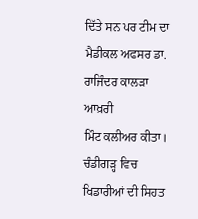ਦਿੱਤੇ ਸਨ ਪਰ ਟੀਮ ਦਾ ਮੈਡੀਕਲ ਅਫਸਰ ਡਾ. ਰਾਜਿੰਦਰ ਕਾਲੜਾ ਆਖ਼ਰੀ
ਮਿੰਟ ਕਲੀਅਰ ਕੀਤਾ। ਚੰਡੀਗੜ੍ਹ ਵਿਚ ਖਿਡਾਰੀਆਂ ਦੀ ਸਿਹਤ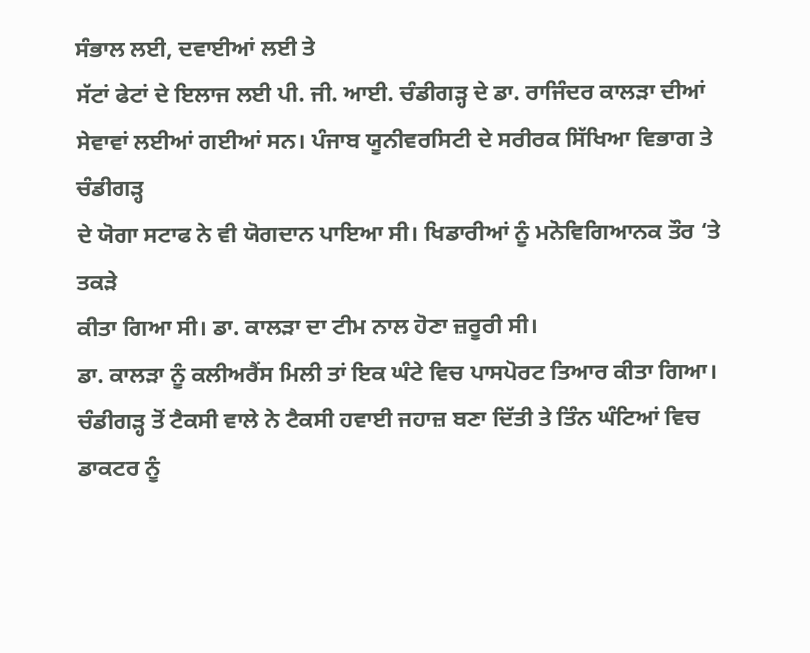ਸੰਭਾਲ ਲਈ, ਦਵਾਈਆਂ ਲਈ ਤੇ
ਸੱਟਾਂ ਫੇਟਾਂ ਦੇ ਇਲਾਜ ਲਈ ਪੀ. ਜੀ. ਆਈ. ਚੰਡੀਗੜ੍ਹ ਦੇ ਡਾ. ਰਾਜਿੰਦਰ ਕਾਲੜਾ ਦੀਆਂ
ਸੇਵਾਵਾਂ ਲਈਆਂ ਗਈਆਂ ਸਨ। ਪੰਜਾਬ ਯੂਨੀਵਰਸਿਟੀ ਦੇ ਸਰੀਰਕ ਸਿੱਖਿਆ ਵਿਭਾਗ ਤੇ ਚੰਡੀਗੜ੍ਹ
ਦੇ ਯੋਗਾ ਸਟਾਫ ਨੇ ਵੀ ਯੋਗਦਾਨ ਪਾਇਆ ਸੀ। ਖਿਡਾਰੀਆਂ ਨੂੰ ਮਨੋਵਿਗਿਆਨਕ ਤੌਰ ‘ਤੇ ਤਕੜੇ
ਕੀਤਾ ਗਿਆ ਸੀ। ਡਾ. ਕਾਲੜਾ ਦਾ ਟੀਮ ਨਾਲ ਹੋਣਾ ਜ਼ਰੂਰੀ ਸੀ।
ਡਾ. ਕਾਲੜਾ ਨੂੰ ਕਲੀਅਰੈਂਸ ਮਿਲੀ ਤਾਂ ਇਕ ਘੰਟੇ ਵਿਚ ਪਾਸਪੋਰਟ ਤਿਆਰ ਕੀਤਾ ਗਿਆ।
ਚੰਡੀਗੜ੍ਹ ਤੋਂ ਟੈਕਸੀ ਵਾਲੇ ਨੇ ਟੈਕਸੀ ਹਵਾਈ ਜਹਾਜ਼ ਬਣਾ ਦਿੱਤੀ ਤੇ ਤਿੰਨ ਘੰਟਿਆਂ ਵਿਚ
ਡਾਕਟਰ ਨੂੰ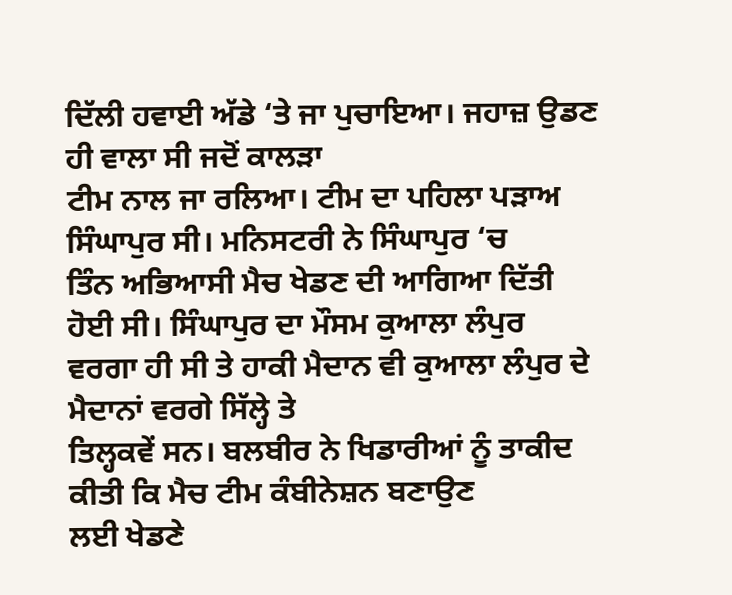ਦਿੱਲੀ ਹਵਾਈ ਅੱਡੇ ‘ਤੇ ਜਾ ਪੁਚਾਇਆ। ਜਹਾਜ਼ ਉਡਣ ਹੀ ਵਾਲਾ ਸੀ ਜਦੋਂ ਕਾਲੜਾ
ਟੀਮ ਨਾਲ ਜਾ ਰਲਿਆ। ਟੀਮ ਦਾ ਪਹਿਲਾ ਪੜਾਅ ਸਿੰਘਾਪੁਰ ਸੀ। ਮਨਿਸਟਰੀ ਨੇ ਸਿੰਘਾਪੁਰ ‘ਚ
ਤਿੰਨ ਅਭਿਆਸੀ ਮੈਚ ਖੇਡਣ ਦੀ ਆਗਿਆ ਦਿੱਤੀ ਹੋਈ ਸੀ। ਸਿੰਘਾਪੁਰ ਦਾ ਮੌਸਮ ਕੁਆਲਾ ਲੰਪੁਰ
ਵਰਗਾ ਹੀ ਸੀ ਤੇ ਹਾਕੀ ਮੈਦਾਨ ਵੀ ਕੁਆਲਾ ਲੰਪੁਰ ਦੇ ਮੈਦਾਨਾਂ ਵਰਗੇ ਸਿੱਲ੍ਹੇ ਤੇ
ਤਿਲ੍ਹਕਵੇਂ ਸਨ। ਬਲਬੀਰ ਨੇ ਖਿਡਾਰੀਆਂ ਨੂੰ ਤਾਕੀਦ ਕੀਤੀ ਕਿ ਮੈਚ ਟੀਮ ਕੰਬੀਨੇਸ਼ਨ ਬਣਾਉਣ
ਲਈ ਖੇਡਣੇ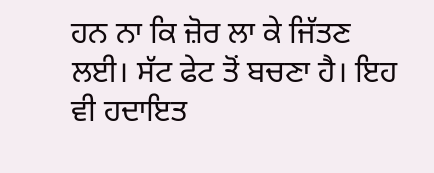ਹਨ ਨਾ ਕਿ ਜ਼ੋਰ ਲਾ ਕੇ ਜਿੱਤਣ ਲਈ। ਸੱਟ ਫੇਟ ਤੋਂ ਬਚਣਾ ਹੈ। ਇਹ ਵੀ ਹਦਾਇਤ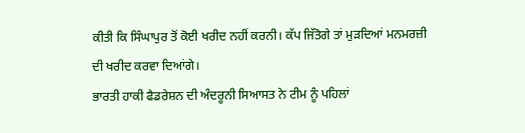ਕੀਤੀ ਕਿ ਸਿੰਘਾਪੁਰ ਤੋਂ ਕੋਈ ਖਰੀਦ ਨਹੀਂ ਕਰਨੀ। ਕੱਪ ਜਿੱਤੋਗੇ ਤਾਂ ਮੁੜਦਿਆਂ ਮਨਮਰਜ਼ੀ
ਦੀ ਖਰੀਦ ਕਰਵਾ ਦਿਆਂਗੇ।
ਭਾਰਤੀ ਹਾਕੀ ਫੈਡਰੇਸ਼ਨ ਦੀ ਅੰਦਰੂਨੀ ਸਿਆਸਤ ਨੇ ਟੀਮ ਨੂੰ ਪਹਿਲਾਂ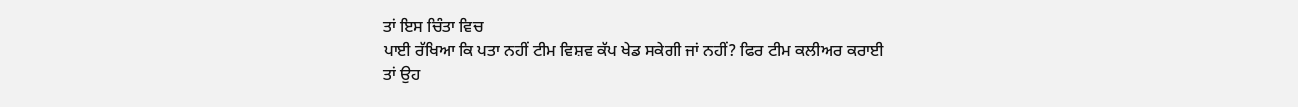ਤਾਂ ਇਸ ਚਿੰਤਾ ਵਿਚ
ਪਾਈ ਰੱਖਿਆ ਕਿ ਪਤਾ ਨਹੀਂ ਟੀਮ ਵਿਸ਼ਵ ਕੱਪ ਖੇਡ ਸਕੇਗੀ ਜਾਂ ਨਹੀਂ? ਫਿਰ ਟੀਮ ਕਲੀਅਰ ਕਰਾਈ
ਤਾਂ ਉਹ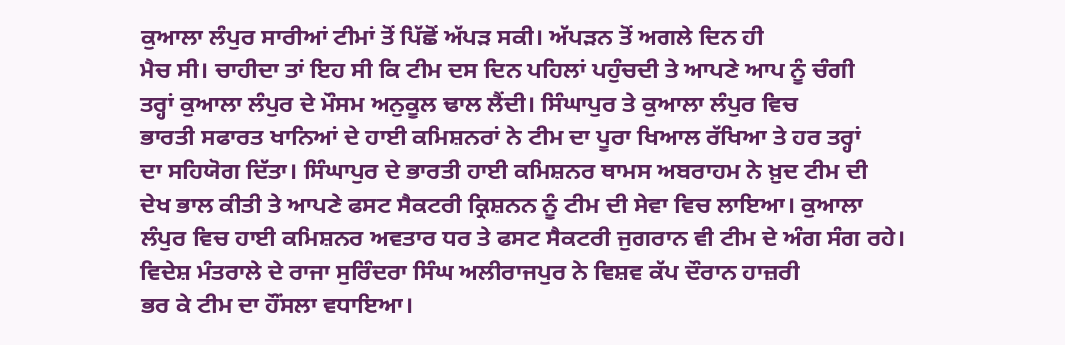ਕੁਆਲਾ ਲੰਪੁਰ ਸਾਰੀਆਂ ਟੀਮਾਂ ਤੋਂ ਪਿੱਛੋਂ ਅੱਪੜ ਸਕੀ। ਅੱਪੜਨ ਤੋਂ ਅਗਲੇ ਦਿਨ ਹੀ
ਮੈਚ ਸੀ। ਚਾਹੀਦਾ ਤਾਂ ਇਹ ਸੀ ਕਿ ਟੀਮ ਦਸ ਦਿਨ ਪਹਿਲਾਂ ਪਹੁੰਚਦੀ ਤੇ ਆਪਣੇ ਆਪ ਨੂੰ ਚੰਗੀ
ਤਰ੍ਹਾਂ ਕੁਆਲਾ ਲੰਪੁਰ ਦੇ ਮੌਸਮ ਅਨੁਕੂਲ ਢਾਲ ਲੈਂਦੀ। ਸਿੰਘਾਪੁਰ ਤੇ ਕੁਆਲਾ ਲੰਪੁਰ ਵਿਚ
ਭਾਰਤੀ ਸਫਾਰਤ ਖਾਨਿਆਂ ਦੇ ਹਾਈ ਕਮਿਸ਼ਨਰਾਂ ਨੇ ਟੀਮ ਦਾ ਪੂਰਾ ਖਿਆਲ ਰੱਖਿਆ ਤੇ ਹਰ ਤਰ੍ਹਾਂ
ਦਾ ਸਹਿਯੋਗ ਦਿੱਤਾ। ਸਿੰਘਾਪੁਰ ਦੇ ਭਾਰਤੀ ਹਾਈ ਕਮਿਸ਼ਨਰ ਥਾਮਸ ਅਬਰਾਹਮ ਨੇ ਖ਼ੁਦ ਟੀਮ ਦੀ
ਦੇਖ ਭਾਲ ਕੀਤੀ ਤੇ ਆਪਣੇ ਫਸਟ ਸੈਕਟਰੀ ਕ੍ਰਿਸ਼ਨਨ ਨੂੰ ਟੀਮ ਦੀ ਸੇਵਾ ਵਿਚ ਲਾਇਆ। ਕੁਆਲਾ
ਲੰਪੁਰ ਵਿਚ ਹਾਈ ਕਮਿਸ਼ਨਰ ਅਵਤਾਰ ਧਰ ਤੇ ਫਸਟ ਸੈਕਟਰੀ ਜੁਗਰਾਨ ਵੀ ਟੀਮ ਦੇ ਅੰਗ ਸੰਗ ਰਹੇ।
ਵਿਦੇਸ਼ ਮੰਤਰਾਲੇ ਦੇ ਰਾਜਾ ਸੁਰਿੰਦਰਾ ਸਿੰਘ ਅਲੀਰਾਜਪੁਰ ਨੇ ਵਿਸ਼ਵ ਕੱਪ ਦੌਰਾਨ ਹਾਜ਼ਰੀ
ਭਰ ਕੇ ਟੀਮ ਦਾ ਹੌਂਸਲਾ ਵਧਾਇਆ।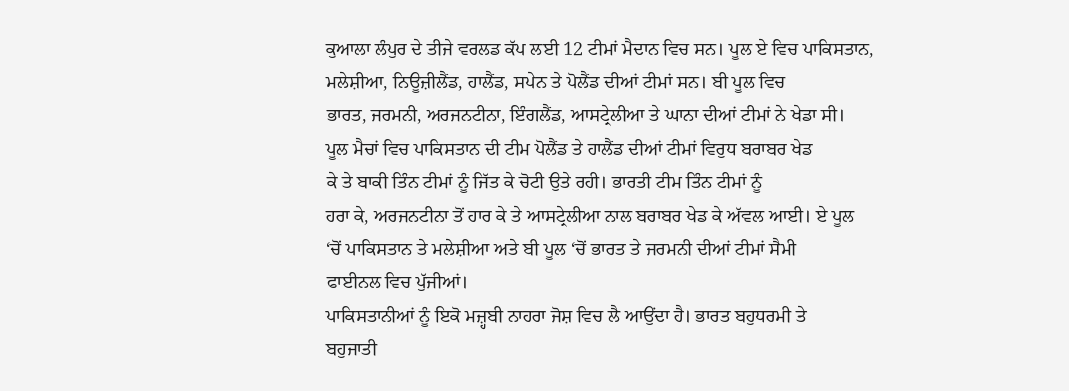ਕੁਆਲਾ ਲੰਪੁਰ ਦੇ ਤੀਜੇ ਵਰਲਡ ਕੱਪ ਲਈ 12 ਟੀਮਾਂ ਮੈਦਾਨ ਵਿਚ ਸਨ। ਪੂਲ ਏ ਵਿਚ ਪਾਕਿਸਤਾਨ,
ਮਲੇਸ਼ੀਆ, ਨਿਊਜ਼ੀਲੈਂਡ, ਹਾਲੈਂਡ, ਸਪੇਨ ਤੇ ਪੋਲੈਂਡ ਦੀਆਂ ਟੀਮਾਂ ਸਨ। ਬੀ ਪੂਲ ਵਿਚ
ਭਾਰਤ, ਜਰਮਨੀ, ਅਰਜਨਟੀਨਾ, ਇੰਗਲੈਂਡ, ਆਸਟ੍ਰੇਲੀਆ ਤੇ ਘਾਨਾ ਦੀਆਂ ਟੀਮਾਂ ਨੇ ਖੇਡਾ ਸੀ।
ਪੂਲ ਮੈਚਾਂ ਵਿਚ ਪਾਕਿਸਤਾਨ ਦੀ ਟੀਮ ਪੋਲੈਂਡ ਤੇ ਹਾਲੈਂਡ ਦੀਆਂ ਟੀਮਾਂ ਵਿਰੁਧ ਬਰਾਬਰ ਖੇਡ
ਕੇ ਤੇ ਬਾਕੀ ਤਿੰਨ ਟੀਮਾਂ ਨੂੰ ਜਿੱਤ ਕੇ ਚੋਟੀ ਉਤੇ ਰਹੀ। ਭਾਰਤੀ ਟੀਮ ਤਿੰਨ ਟੀਮਾਂ ਨੂੰ
ਹਰਾ ਕੇ, ਅਰਜਨਟੀਨਾ ਤੋਂ ਹਾਰ ਕੇ ਤੇ ਆਸਟ੍ਰੇਲੀਆ ਨਾਲ ਬਰਾਬਰ ਖੇਡ ਕੇ ਅੱਵਲ ਆਈ। ਏ ਪੂਲ
‘ਚੋਂ ਪਾਕਿਸਤਾਨ ਤੇ ਮਲੇਸ਼ੀਆ ਅਤੇ ਬੀ ਪੂਲ ‘ਚੋਂ ਭਾਰਤ ਤੇ ਜਰਮਨੀ ਦੀਆਂ ਟੀਮਾਂ ਸੈਮੀ
ਫਾਈਨਲ ਵਿਚ ਪੁੱਜੀਆਂ।
ਪਾਕਿਸਤਾਨੀਆਂ ਨੂੰ ਇਕੋ ਮਜ਼੍ਹਬੀ ਨਾਹਰਾ ਜੋਸ਼ ਵਿਚ ਲੈ ਆਉਂਦਾ ਹੈ। ਭਾਰਤ ਬਹੁਧਰਮੀ ਤੇ
ਬਹੁਜਾਤੀ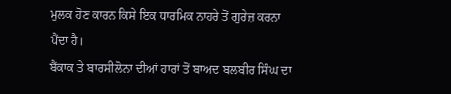ਮੁਲਕ ਹੋਣ ਕਾਰਨ ਕਿਸੇ ਇਕ ਧਾਰਮਿਕ ਨਾਹਰੇ ਤੋਂ ਗੁਰੇਜ਼ ਕਰਨਾ ਪੈਂਦਾ ਹੈ।
ਬੈਂਕਾਕ ਤੇ ਬਾਰਸੀਲੋਨਾ ਦੀਆਂ ਹਾਰਾਂ ਤੋਂ ਬਾਅਦ ਬਲਬੀਰ ਸਿੰਘ ਦਾ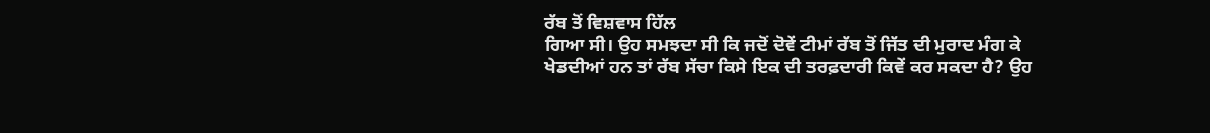ਰੱਬ ਤੋਂ ਵਿਸ਼ਵਾਸ ਹਿੱਲ
ਗਿਆ ਸੀ। ਉਹ ਸਮਝਦਾ ਸੀ ਕਿ ਜਦੋਂ ਦੋਵੇਂ ਟੀਮਾਂ ਰੱਬ ਤੋਂ ਜਿੱਤ ਦੀ ਮੁਰਾਦ ਮੰਗ ਕੇ
ਖੇਡਦੀਆਂ ਹਨ ਤਾਂ ਰੱਬ ਸੱਚਾ ਕਿਸੇ ਇਕ ਦੀ ਤਰਫ਼ਦਾਰੀ ਕਿਵੇਂ ਕਰ ਸਕਦਾ ਹੈ? ਉਹ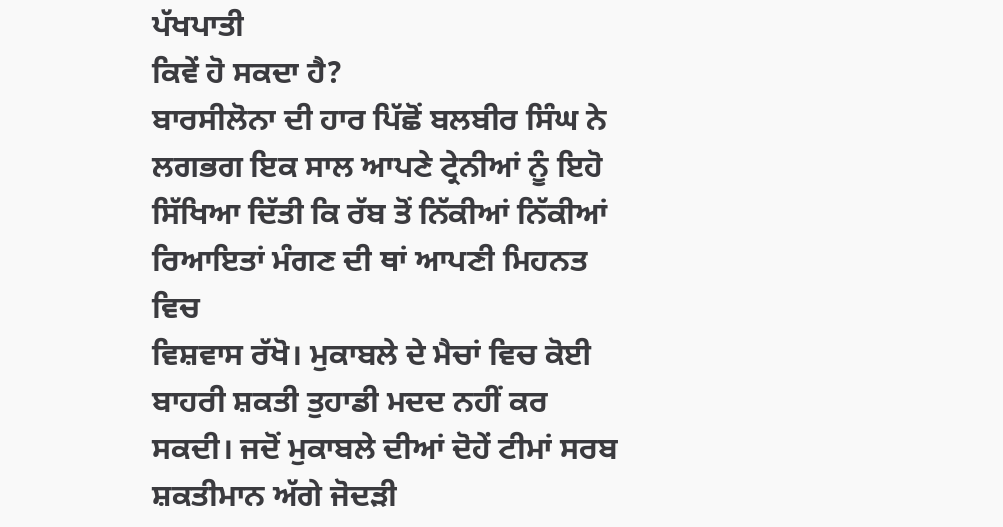ਪੱਖਪਾਤੀ
ਕਿਵੇਂ ਹੋ ਸਕਦਾ ਹੈ?
ਬਾਰਸੀਲੋਨਾ ਦੀ ਹਾਰ ਪਿੱਛੋਂ ਬਲਬੀਰ ਸਿੰਘ ਨੇ ਲਗਭਗ ਇਕ ਸਾਲ ਆਪਣੇ ਟ੍ਰੇਨੀਆਂ ਨੂੰ ਇਹੋ
ਸਿੱਖਿਆ ਦਿੱਤੀ ਕਿ ਰੱਬ ਤੋਂ ਨਿੱਕੀਆਂ ਨਿੱਕੀਆਂ ਰਿਆਇਤਾਂ ਮੰਗਣ ਦੀ ਥਾਂ ਆਪਣੀ ਮਿਹਨਤ ਵਿਚ
ਵਿਸ਼ਵਾਸ ਰੱਖੋ। ਮੁਕਾਬਲੇ ਦੇ ਮੈਚਾਂ ਵਿਚ ਕੋਈ ਬਾਹਰੀ ਸ਼ਕਤੀ ਤੁਹਾਡੀ ਮਦਦ ਨਹੀਂ ਕਰ
ਸਕਦੀ। ਜਦੋਂ ਮੁਕਾਬਲੇ ਦੀਆਂ ਦੋਹੇਂ ਟੀਮਾਂ ਸਰਬ ਸ਼ਕਤੀਮਾਨ ਅੱਗੇ ਜੋਦੜੀ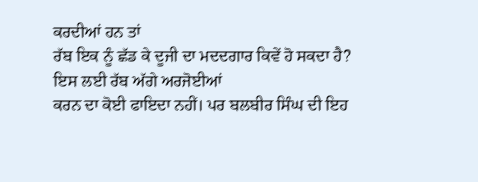ਕਰਦੀਆਂ ਹਨ ਤਾਂ
ਰੱਬ ਇਕ ਨੂੰ ਛੱਡ ਕੇ ਦੂਜੀ ਦਾ ਮਦਦਗਾਰ ਕਿਵੇਂ ਹੋ ਸਕਦਾ ਹੈ? ਇਸ ਲਈ ਰੱਬ ਅੱਗੇ ਅਰਜੋਈਆਂ
ਕਰਨ ਦਾ ਕੋਈ ਫਾਇਦਾ ਨਹੀਂ। ਪਰ ਬਲਬੀਰ ਸਿੰਘ ਦੀ ਇਹ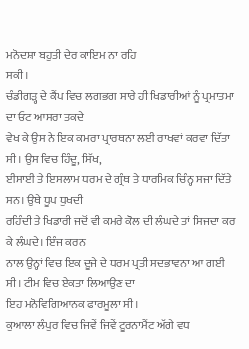ਮਨੋਦਸ਼ਾ ਬਹੁਤੀ ਦੇਰ ਕਾਇਮ ਨਾ ਰਹਿ
ਸਕੀ।
ਚੰਡੀਗੜ੍ਹ ਦੇ ਕੈਂਪ ਵਿਚ ਲਗਭਗ ਸਾਰੇ ਹੀ ਖਿਡਾਰੀਆਂ ਨੂੰ ਪ੍ਰਮਾਤਮਾ ਦਾ ਓਟ ਆਸਰਾ ਤਕਦੇ
ਵੇਖ ਕੇ ਉਸ ਨੇ ਇਕ ਕਮਰਾ ਪ੍ਰਾਰਥਨਾ ਲਈ ਰਾਖਵਾਂ ਕਰਵਾ ਦਿੱਤਾ ਸੀ। ਉਸ ਵਿਚ ਹਿੰਦੂ, ਸਿੱਖ,
ਈਸਾਈ ਤੇ ਇਸਲਾਮ ਧਰਮ ਦੇ ਗ੍ਰੰਥ ਤੇ ਧਾਰਮਿਕ ਚਿੰਨ੍ਹ ਸਜਾ ਦਿੱਤੇ ਸਨ। ਉਥੇ ਧੂਪ ਧੁਖਦੀ
ਰਹਿੰਦੀ ਤੇ ਖਿਡਾਰੀ ਜਦੋਂ ਵੀ ਕਮਰੇ ਕੋਲ ਦੀ ਲੰਘਦੇ ਤਾਂ ਸਿਜਦਾ ਕਰ ਕੇ ਲੰਘਦੇ। ਇੰਜ ਕਰਨ
ਨਾਲ ਉਨ੍ਹਾਂ ਵਿਚ ਇਕ ਦੂਜੇ ਦੇ ਧਰਮ ਪ੍ਰਤੀ ਸਦਭਾਵਨਾ ਆ ਗਈ ਸੀ। ਟੀਮ ਵਿਚ ਏਕਤਾ ਲਿਆਉਣ ਦਾ
ਇਹ ਮਨੋਵਿਗਿਆਨਕ ਫਾਰਮੂਲਾ ਸੀ।
ਕੁਆਲਾ ਲੰਪੁਰ ਵਿਚ ਜਿਵੇਂ ਜਿਵੇਂ ਟੂਰਨਾਮੈਂਟ ਅੱਗੇ ਵਧ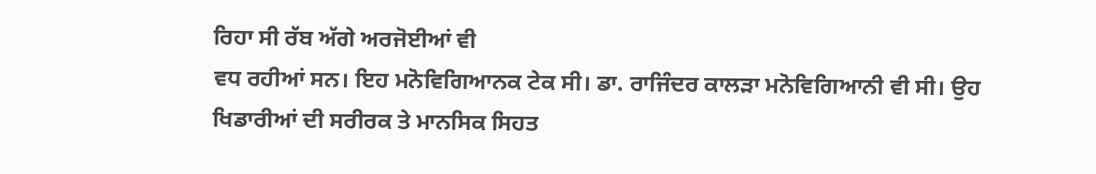ਰਿਹਾ ਸੀ ਰੱਬ ਅੱਗੇ ਅਰਜੋਈਆਂ ਵੀ
ਵਧ ਰਹੀਆਂ ਸਨ। ਇਹ ਮਨੋਵਿਗਿਆਨਕ ਟੇਕ ਸੀ। ਡਾ. ਰਾਜਿੰਦਰ ਕਾਲੜਾ ਮਨੋਵਿਗਿਆਨੀ ਵੀ ਸੀ। ਉਹ
ਖਿਡਾਰੀਆਂ ਦੀ ਸਰੀਰਕ ਤੇ ਮਾਨਸਿਕ ਸਿਹਤ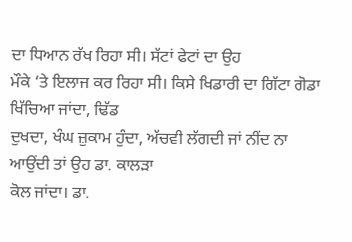ਦਾ ਧਿਆਨ ਰੱਖ ਰਿਹਾ ਸੀ। ਸੱਟਾਂ ਫੇਟਾਂ ਦਾ ਉਹ
ਮੌਕੇ ‘ਤੇ ਇਲਾਜ ਕਰ ਰਿਹਾ ਸੀ। ਕਿਸੇ ਖਿਡਾਰੀ ਦਾ ਗਿੱਟਾ ਗੋਡਾ ਖਿੱਚਿਆ ਜਾਂਦਾ, ਢਿੱਡ
ਦੁਖਦਾ, ਖੰਘ ਜ਼ੁਕਾਮ ਹੁੰਦਾ, ਅੱਚਵੀ ਲੱਗਦੀ ਜਾਂ ਨੀਂਦ ਨਾ ਆਉਂਦੀ ਤਾਂ ਉਹ ਡਾ. ਕਾਲੜਾ
ਕੋਲ ਜਾਂਦਾ। ਡਾ.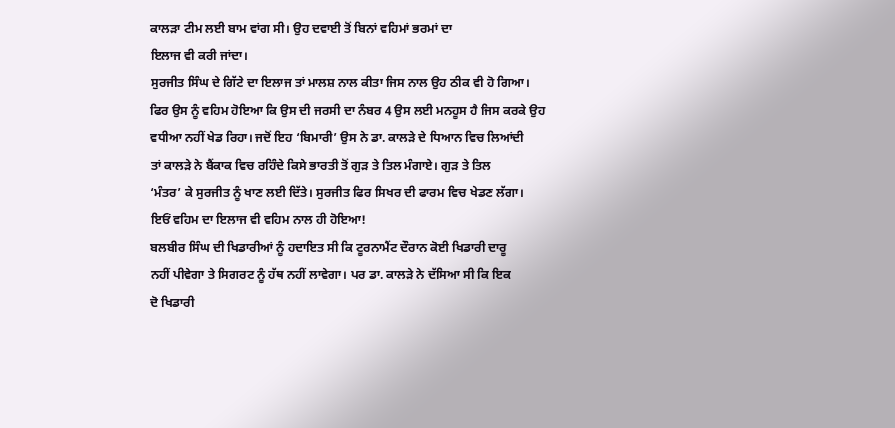ਕਾਲੜਾ ਟੀਮ ਲਈ ਬਾਮ ਵਾਂਗ ਸੀ। ਉਹ ਦਵਾਈ ਤੋਂ ਬਿਨਾਂ ਵਹਿਮਾਂ ਭਰਮਾਂ ਦਾ
ਇਲਾਜ ਵੀ ਕਰੀ ਜਾਂਦਾ।
ਸੁਰਜੀਤ ਸਿੰਘ ਦੇ ਗਿੱਟੇ ਦਾ ਇਲਾਜ ਤਾਂ ਮਾਲਸ਼ ਨਾਲ ਕੀਤਾ ਜਿਸ ਨਾਲ ਉਹ ਠੀਕ ਵੀ ਹੋ ਗਿਆ।
ਫਿਰ ਉਸ ਨੂੰ ਵਹਿਮ ਹੋਇਆ ਕਿ ਉਸ ਦੀ ਜਰਸੀ ਦਾ ਨੰਬਰ 4 ਉਸ ਲਈ ਮਨਹੂਸ ਹੈ ਜਿਸ ਕਰਕੇ ਉਹ
ਵਧੀਆ ਨਹੀਂ ਖੇਡ ਰਿਹਾ। ਜਦੋਂ ਇਹ ‘ਬਿਮਾਰੀ’ ਉਸ ਨੇ ਡਾ. ਕਾਲੜੇ ਦੇ ਧਿਆਨ ਵਿਚ ਲਿਆਂਦੀ
ਤਾਂ ਕਾਲੜੇ ਨੇ ਬੈਂਕਾਕ ਵਿਚ ਰਹਿੰਦੇ ਕਿਸੇ ਭਾਰਤੀ ਤੋਂ ਗੁੜ ਤੇ ਤਿਲ ਮੰਗਾਏ। ਗੁੜ ਤੇ ਤਿਲ
‘ਮੰਤਰ’ ਕੇ ਸੁਰਜੀਤ ਨੂੰ ਖਾਣ ਲਈ ਦਿੱਤੇ। ਸੁਰਜੀਤ ਫਿਰ ਸਿਖਰ ਦੀ ਫਾਰਮ ਵਿਚ ਖੇਡਣ ਲੱਗਾ।
ਇਓਂ ਵਹਿਮ ਦਾ ਇਲਾਜ ਵੀ ਵਹਿਮ ਨਾਲ ਹੀ ਹੋਇਆ!
ਬਲਬੀਰ ਸਿੰਘ ਦੀ ਖਿਡਾਰੀਆਂ ਨੂੰ ਹਦਾਇਤ ਸੀ ਕਿ ਟੂਰਨਾਮੈਂਟ ਦੌਰਾਨ ਕੋਈ ਖਿਡਾਰੀ ਦਾਰੂ
ਨਹੀਂ ਪੀਵੇਗਾ ਤੇ ਸਿਗਰਟ ਨੂੰ ਹੱਥ ਨਹੀਂ ਲਾਵੇਗਾ। ਪਰ ਡਾ. ਕਾਲੜੇ ਨੇ ਦੱਸਿਆ ਸੀ ਕਿ ਇਕ
ਦੋ ਖਿਡਾਰੀ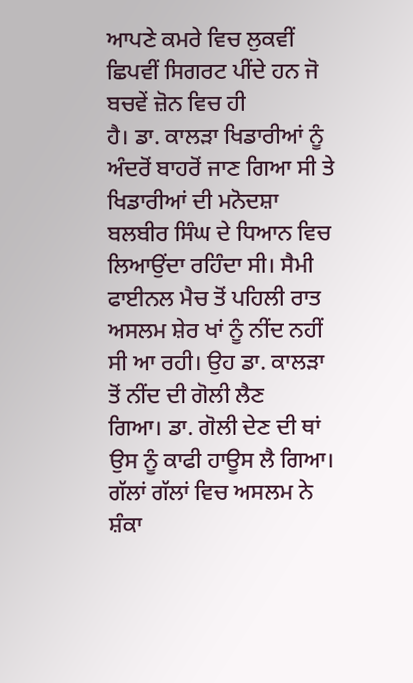ਆਪਣੇ ਕਮਰੇ ਵਿਚ ਲੁਕਵੀਂ ਛਿਪਵੀਂ ਸਿਗਰਟ ਪੀਂਦੇ ਹਨ ਜੋ ਬਚਵੇਂ ਜ਼ੋਨ ਵਿਚ ਹੀ
ਹੈ। ਡਾ. ਕਾਲੜਾ ਖਿਡਾਰੀਆਂ ਨੂੰ ਅੰਦਰੋਂ ਬਾਹਰੋਂ ਜਾਣ ਗਿਆ ਸੀ ਤੇ ਖਿਡਾਰੀਆਂ ਦੀ ਮਨੋਦਸ਼ਾ
ਬਲਬੀਰ ਸਿੰਘ ਦੇ ਧਿਆਨ ਵਿਚ ਲਿਆਉਂਦਾ ਰਹਿੰਦਾ ਸੀ। ਸੈਮੀ ਫਾਈਨਲ ਮੈਚ ਤੋਂ ਪਹਿਲੀ ਰਾਤ
ਅਸਲਮ ਸ਼ੇਰ ਖਾਂ ਨੂੰ ਨੀਂਦ ਨਹੀਂ ਸੀ ਆ ਰਹੀ। ਉਹ ਡਾ. ਕਾਲੜਾ ਤੋਂ ਨੀਂਦ ਦੀ ਗੋਲੀ ਲੈਣ
ਗਿਆ। ਡਾ. ਗੋਲੀ ਦੇਣ ਦੀ ਥਾਂ ਉਸ ਨੂੰ ਕਾਫੀ ਹਾਊਸ ਲੈ ਗਿਆ। ਗੱਲਾਂ ਗੱਲਾਂ ਵਿਚ ਅਸਲਮ ਨੇ
ਸ਼ੰਕਾ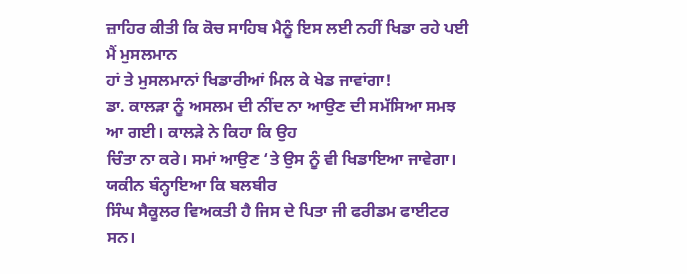ਜ਼ਾਹਿਰ ਕੀਤੀ ਕਿ ਕੋਚ ਸਾਹਿਬ ਮੈਨੂੰ ਇਸ ਲਈ ਨਹੀਂ ਖਿਡਾ ਰਹੇ ਪਈ ਮੈਂ ਮੁਸਲਮਾਨ
ਹਾਂ ਤੇ ਮੁਸਲਮਾਨਾਂ ਖਿਡਾਰੀਆਂ ਮਿਲ ਕੇ ਖੇਡ ਜਾਵਾਂਗਾ!
ਡਾ. ਕਾਲੜਾ ਨੂੰ ਅਸਲਮ ਦੀ ਨੀਂਦ ਨਾ ਆਉਣ ਦੀ ਸਮੱਸਿਆ ਸਮਝ ਆ ਗਈ। ਕਾਲੜੇ ਨੇ ਕਿਹਾ ਕਿ ਉਹ
ਚਿੰਤਾ ਨਾ ਕਰੇ। ਸਮਾਂ ਆਉਣ ‘ਤੇ ਉਸ ਨੂੰ ਵੀ ਖਿਡਾਇਆ ਜਾਵੇਗਾ। ਯਕੀਨ ਬੰਨ੍ਹਾਇਆ ਕਿ ਬਲਬੀਰ
ਸਿੰਘ ਸੈਕੂਲਰ ਵਿਅਕਤੀ ਹੈ ਜਿਸ ਦੇ ਪਿਤਾ ਜੀ ਫਰੀਡਮ ਫਾਈਟਰ ਸਨ।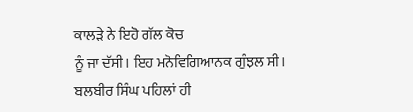ਕਾਲੜੇ ਨੇ ਇਹੋ ਗੱਲ ਕੋਚ
ਨੂੰ ਜਾ ਦੱਸੀ। ਇਹ ਮਨੋਵਿਗਿਆਨਕ ਗੁੰਝਲ ਸੀ। ਬਲਬੀਰ ਸਿੰਘ ਪਹਿਲਾਂ ਹੀ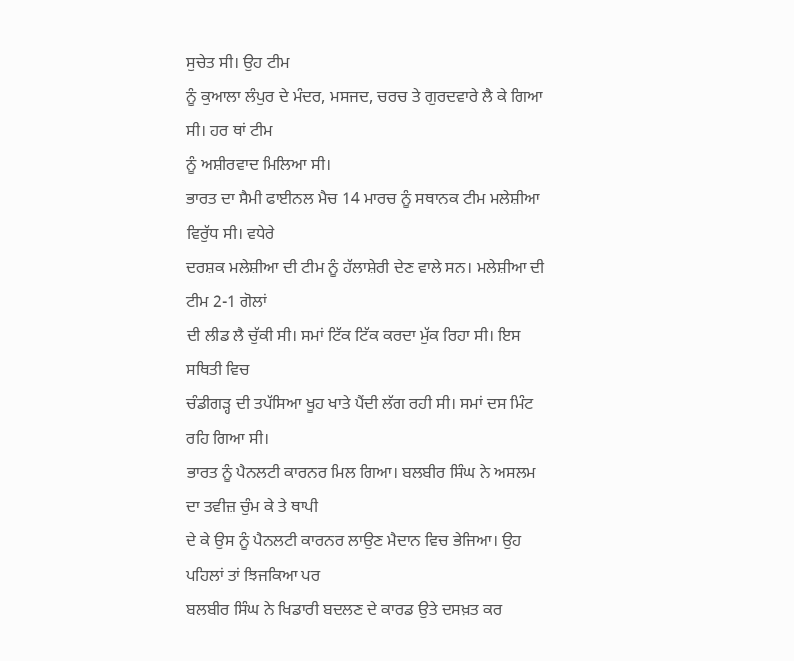ਸੁਚੇਤ ਸੀ। ਉਹ ਟੀਮ
ਨੂੰ ਕੁਆਲਾ ਲੰਪੁਰ ਦੇ ਮੰਦਰ, ਮਸਜਦ, ਚਰਚ ਤੇ ਗੁਰਦਵਾਰੇ ਲੈ ਕੇ ਗਿਆ ਸੀ। ਹਰ ਥਾਂ ਟੀਮ
ਨੂੰ ਅਸ਼ੀਰਵਾਦ ਮਿਲਿਆ ਸੀ।
ਭਾਰਤ ਦਾ ਸੈਮੀ ਫਾਈਨਲ ਮੈਚ 14 ਮਾਰਚ ਨੂੰ ਸਥਾਨਕ ਟੀਮ ਮਲੇਸ਼ੀਆ ਵਿਰੁੱਧ ਸੀ। ਵਧੇਰੇ
ਦਰਸ਼ਕ ਮਲੇਸ਼ੀਆ ਦੀ ਟੀਮ ਨੂੰ ਹੱਲਾਸ਼ੇਰੀ ਦੇਣ ਵਾਲੇ ਸਨ। ਮਲੇਸ਼ੀਆ ਦੀ ਟੀਮ 2-1 ਗੋਲਾਂ
ਦੀ ਲੀਡ ਲੈ ਚੁੱਕੀ ਸੀ। ਸਮਾਂ ਟਿੱਕ ਟਿੱਕ ਕਰਦਾ ਮੁੱਕ ਰਿਹਾ ਸੀ। ਇਸ ਸਥਿਤੀ ਵਿਚ
ਚੰਡੀਗੜ੍ਹ ਦੀ ਤਪੱਸਿਆ ਖੂਹ ਖਾਤੇ ਪੈਂਦੀ ਲੱਗ ਰਹੀ ਸੀ। ਸਮਾਂ ਦਸ ਮਿੰਟ ਰਹਿ ਗਿਆ ਸੀ।
ਭਾਰਤ ਨੂੰ ਪੈਨਲਟੀ ਕਾਰਨਰ ਮਿਲ ਗਿਆ। ਬਲਬੀਰ ਸਿੰਘ ਨੇ ਅਸਲਮ ਦਾ ਤਵੀਜ਼ ਚੁੰਮ ਕੇ ਤੇ ਥਾਪੀ
ਦੇ ਕੇ ਉਸ ਨੂੰ ਪੈਨਲਟੀ ਕਾਰਨਰ ਲਾਉਣ ਮੈਦਾਨ ਵਿਚ ਭੇਜਿਆ। ਉਹ ਪਹਿਲਾਂ ਤਾਂ ਝਿਜਕਿਆ ਪਰ
ਬਲਬੀਰ ਸਿੰਘ ਨੇ ਖਿਡਾਰੀ ਬਦਲਣ ਦੇ ਕਾਰਡ ਉਤੇ ਦਸਖ਼ਤ ਕਰ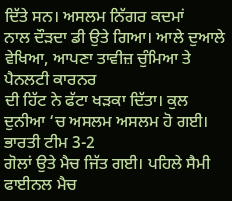ਦਿੱਤੇ ਸਨ। ਅਸਲਮ ਨਿੱਗਰ ਕਦਮਾਂ
ਨਾਲ ਦੌੜਦਾ ਡੀ ਉਤੇ ਗਿਆ। ਆਲੇ ਦੁਆਲੇ ਵੇਖਿਆ, ਆਪਣਾ ਤਾਵੀਜ਼ ਚੁੰਮਿਆ ਤੇ ਪੈਨਲਟੀ ਕਾਰਨਰ
ਦੀ ਹਿੱਟ ਨੇ ਫੱਟਾ ਖੜਕਾ ਦਿੱਤਾ। ਕੁਲ ਦੁਨੀਆ ‘ਚ ਅਸਲਮ ਅਸਲਮ ਹੋ ਗਈ। ਭਾਰਤੀ ਟੀਮ 3-2
ਗੋਲਾਂ ਉਤੇ ਮੈਚ ਜਿੱਤ ਗਈ। ਪਹਿਲੇ ਸੈਮੀ ਫਾਈਨਲ ਮੈਚ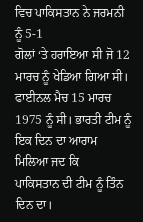ਵਿਚ ਪਾਕਿਸਤਾਨ ਨੇ ਜਰਮਨੀ ਨੂੰ 5-1
ਗੋਲਾਂ ‘ਤੇ ਹਰਾਇਆ ਸੀ ਜੋ 12 ਮਾਰਚ ਨੂੰ ਖੇਡਿਆ ਗਿਆ ਸੀ।
ਫਾਈਨਲ ਮੈਚ 15 ਮਾਰਚ 1975 ਨੂੰ ਸੀ। ਭਾਰਤੀ ਟੀਮ ਨੂੰ ਇਕ ਦਿਨ ਦਾ ਆਰਾਮ ਮਿਲਿਆ ਜਦ ਕਿ
ਪਾਕਿਸਤਾਨ ਦੀ ਟੀਮ ਨੂੰ ਤਿੰਨ ਦਿਨ ਦਾ।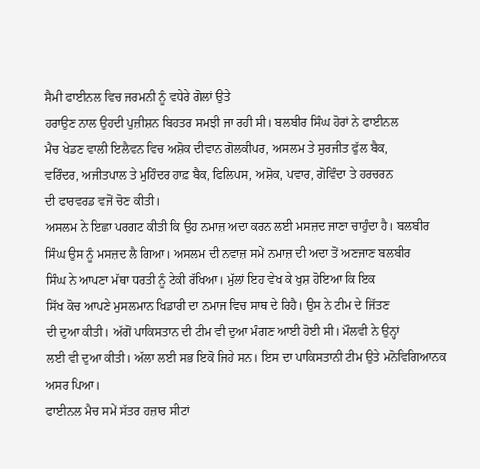ਸੈਮੀ ਫਾਈਨਲ ਵਿਚ ਜਰਮਨੀ ਨੂੰ ਵਧੇਰੇ ਗੋਲਾਂ ਉਤੇ
ਹਰਾਉਣ ਨਾਲ ਉਹਦੀ ਪੁਜ਼ੀਸ਼ਨ ਬਿਹਤਰ ਸਮਝੀ ਜਾ ਰਹੀ ਸੀ। ਬਲਬੀਰ ਸਿੰਘ ਹੋਰਾਂ ਨੇ ਫਾਈਨਲ
ਮੈਚ ਖੇਡਣ ਵਾਲੀ ਇਲੈਵਨ ਵਿਚ ਅਸ਼ੋਕ ਦੀਵਾਨ ਗੋਲਕੀਪਰ, ਅਸਲਮ ਤੇ ਸੁਰਜੀਤ ਫੁੱਲ ਬੈਕ,
ਵਰਿੰਦਰ, ਅਜੀਤਪਾਲ ਤੇ ਮੁਹਿੰਦਰ ਹਾਫ਼ ਬੈਕ, ਫਿਲਿਪਸ, ਅਸ਼ੋਕ, ਪਵਾਰ, ਗੋਵਿੰਦਾ ਤੇ ਹਰਚਰਨ
ਦੀ ਫਾਰਵਰਡ ਵਜੋਂ ਚੋਣ ਕੀਤੀ।
ਅਸਲਮ ਨੇ ਇਛਾ ਪਰਗਟ ਕੀਤੀ ਕਿ ਉਹ ਨਮਾਜ਼ ਅਦਾ ਕਰਨ ਲਈ ਮਸਜ਼ਦ ਜਾਣਾ ਚਾਹੁੰਦਾ ਹੈ। ਬਲਬੀਰ
ਸਿੰਘ ਉਸ ਨੂੰ ਮਸਜ਼ਦ ਲੈ ਗਿਆ। ਅਸਲਮ ਦੀ ਨਵਾਜ਼ ਸਮੇਂ ਨਮਾਜ਼ ਦੀ ਅਦਾ ਤੋਂ ਅਣਜਾਣ ਬਲਬੀਰ
ਸਿੰਘ ਨੇ ਆਪਣਾ ਮੱਥਾ ਧਰਤੀ ਨੂੰ ਟੇਕੀ ਰੱਖਿਆ। ਮੁੱਲਾਂ ਇਹ ਵੇਖ ਕੇ ਖੁਸ਼ ਹੋਇਆ ਕਿ ਇਕ
ਸਿੱਖ ਕੋਚ ਆਪਣੇ ਮੁਸਲਮਾਨ ਖਿਡਾਰੀ ਦਾ ਨਮਾਜ ਵਿਚ ਸਾਥ ਦੇ ਰਿਹੈ। ਉਸ ਨੇ ਟੀਮ ਦੇ ਜਿੱਤਣ
ਦੀ ਦੁਆ ਕੀਤੀ। ਅੱਗੋਂ ਪਾਕਿਸਤਾਨ ਦੀ ਟੀਮ ਵੀ ਦੁਆ ਮੰਗਣ ਆਈ ਹੋਈ ਸੀ। ਮੌਲਵੀ ਨੇ ਉਨ੍ਹਾਂ
ਲਈ ਵੀ ਦੁਆ ਕੀਤੀ। ਅੱਲਾ ਲਈ ਸਭ ਇਕੋ ਜਿਹੇ ਸਨ। ਇਸ ਦਾ ਪਾਕਿਸਤਾਨੀ ਟੀਮ ਉਤੇ ਮਨੋਵਿਗਿਆਨਕ
ਅਸਰ ਪਿਆ।
ਫਾਈਨਲ ਮੈਚ ਸਮੇਂ ਸੱਤਰ ਹਜ਼ਾਰ ਸੀਟਾਂ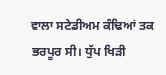ਵਾਲਾ ਸਟੇਡੀਅਮ ਕੰਢਿਆਂ ਤਕ ਭਰਪੂਰ ਸੀ। ਧੁੱਪ ਖਿੜੀ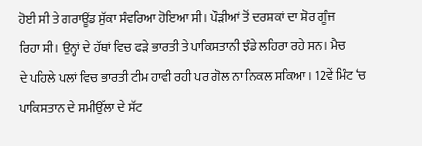ਹੋਈ ਸੀ ਤੇ ਗਰਾਊਂਡ ਸੁੱਕਾ ਸੰਵਰਿਆ ਹੋਇਆ ਸੀ। ਪੌੜੀਆਂ ਤੋਂ ਦਰਸ਼ਕਾਂ ਦਾ ਸ਼ੋਰ ਗੂੰਜ
ਰਿਹਾ ਸੀ। ਉਨ੍ਹਾਂ ਦੇ ਹੱਥਾਂ ਵਿਚ ਫੜੇ ਭਾਰਤੀ ਤੇ ਪਾਕਿਸਤਾਨੀ ਝੰਡੇ ਲਹਿਰਾ ਰਹੇ ਸਨ। ਮੈਚ
ਦੇ ਪਹਿਲੇ ਪਲਾਂ ਵਿਚ ਭਾਰਤੀ ਟੀਮ ਹਾਵੀ ਰਹੀ ਪਰ ਗੋਲ ਨਾ ਨਿਕਲ ਸਕਿਆ। 12ਵੇਂ ਮਿੰਟ ‘ਚ
ਪਾਕਿਸਤਾਨ ਦੇ ਸਮੀਉੱਲਾ ਦੇ ਸੱਟ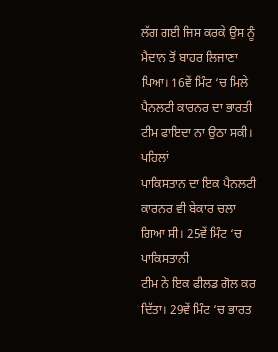ਲੱਗ ਗਈ ਜਿਸ ਕਰਕੇ ਉਸ ਨੂੰ ਮੈਦਾਨ ਤੋਂ ਬਾਹਰ ਲਿਜਾਣਾ
ਪਿਆ। 16ਵੇਂ ਮਿੰਟ ‘ਚ ਮਿਲੇ ਪੈਨਲਟੀ ਕਾਰਨਰ ਦਾ ਭਾਰਤੀ ਟੀਮ ਫਾਇਦਾ ਨਾ ਉਠਾ ਸਕੀ। ਪਹਿਲਾਂ
ਪਾਕਿਸਤਾਨ ਦਾ ਇਕ ਪੈਨਲਟੀ ਕਾਰਨਰ ਵੀ ਬੇਕਾਰ ਚਲਾ ਗਿਆ ਸੀ। 25ਵੇਂ ਮਿੰਟ ‘ਚ ਪਾਕਿਸਤਾਨੀ
ਟੀਮ ਨੇ ਇਕ ਫੀਲਡ ਗੋਲ ਕਰ ਦਿੱਤਾ। 29ਵੇਂ ਮਿੰਟ ‘ਚ ਭਾਰਤ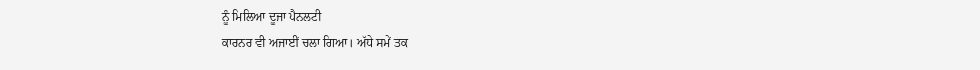ਨੂੰ ਮਿਲਿਆ ਦੂਜਾ ਪੈਨਲਟੀ
ਕਾਰਨਰ ਵੀ ਅਜਾਈਂ ਚਲਾ ਗਿਆ। ਅੱਧੇ ਸਮੇਂ ਤਕ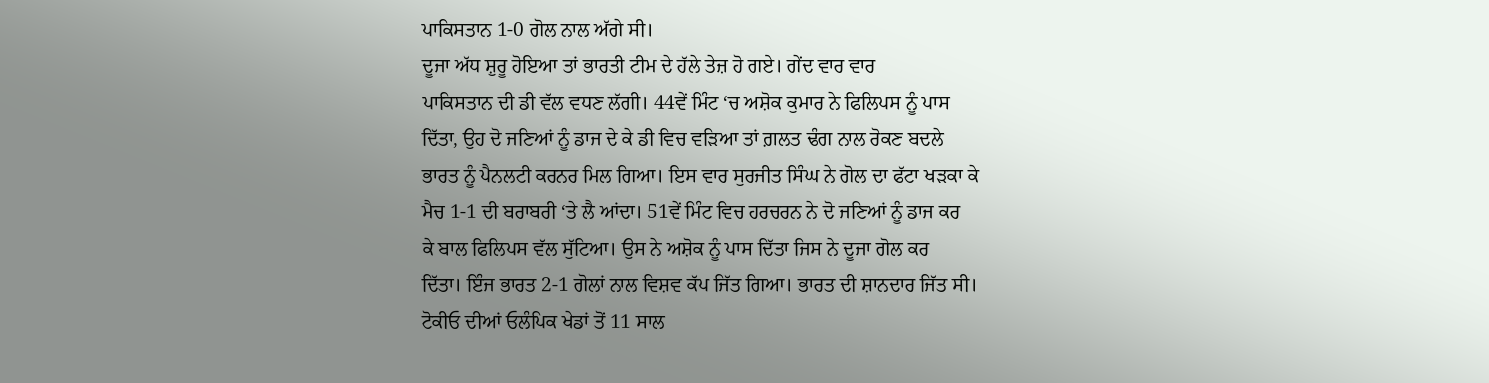ਪਾਕਿਸਤਾਨ 1-0 ਗੋਲ ਨਾਲ ਅੱਗੇ ਸੀ।
ਦੂਜਾ ਅੱਧ ਸ਼ੁਰੂ ਹੋਇਆ ਤਾਂ ਭਾਰਤੀ ਟੀਮ ਦੇ ਹੱਲੇ ਤੇਜ਼ ਹੋ ਗਏ। ਗੇਂਦ ਵਾਰ ਵਾਰ
ਪਾਕਿਸਤਾਨ ਦੀ ਡੀ ਵੱਲ ਵਧਣ ਲੱਗੀ। 44ਵੇਂ ਮਿੰਟ ‘ਚ ਅਸ਼ੋਕ ਕੁਮਾਰ ਨੇ ਫਿਲਿਪਸ ਨੂੰ ਪਾਸ
ਦਿੱਤਾ, ਉਹ ਦੋ ਜਣਿਆਂ ਨੂੰ ਡਾਜ ਦੇ ਕੇ ਡੀ ਵਿਚ ਵੜਿਆ ਤਾਂ ਗ਼ਲਤ ਢੰਗ ਨਾਲ ਰੋਕਣ ਬਦਲੇ
ਭਾਰਤ ਨੂੰ ਪੈਨਲਟੀ ਕਰਨਰ ਮਿਲ ਗਿਆ। ਇਸ ਵਾਰ ਸੁਰਜੀਤ ਸਿੰਘ ਨੇ ਗੋਲ ਦਾ ਫੱਟਾ ਖੜਕਾ ਕੇ
ਮੈਚ 1-1 ਦੀ ਬਰਾਬਰੀ ‘ਤੇ ਲੈ ਆਂਦਾ। 51ਵੇਂ ਮਿੰਟ ਵਿਚ ਹਰਚਰਨ ਨੇ ਦੋ ਜਣਿਆਂ ਨੂੰ ਡਾਜ ਕਰ
ਕੇ ਬਾਲ ਫਿਲਿਪਸ ਵੱਲ ਸੁੱਟਿਆ। ਉਸ ਨੇ ਅਸ਼ੋਕ ਨੂੰ ਪਾਸ ਦਿੱਤਾ ਜਿਸ ਨੇ ਦੂਜਾ ਗੋਲ ਕਰ
ਦਿੱਤਾ। ਇੰਜ ਭਾਰਤ 2-1 ਗੋਲਾਂ ਨਾਲ ਵਿਸ਼ਵ ਕੱਪ ਜਿੱਤ ਗਿਆ। ਭਾਰਤ ਦੀ ਸ਼ਾਨਦਾਰ ਜਿੱਤ ਸੀ।
ਟੋਕੀਓ ਦੀਆਂ ਓਲੰਪਿਕ ਖੇਡਾਂ ਤੋਂ 11 ਸਾਲ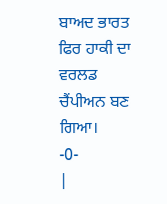ਬਾਅਦ ਭਾਰਤ ਫਿਰ ਹਾਕੀ ਦਾ ਵਰਲਡ ਚੈਂਪੀਅਨ ਬਣ
ਗਿਆ।
-0-
|